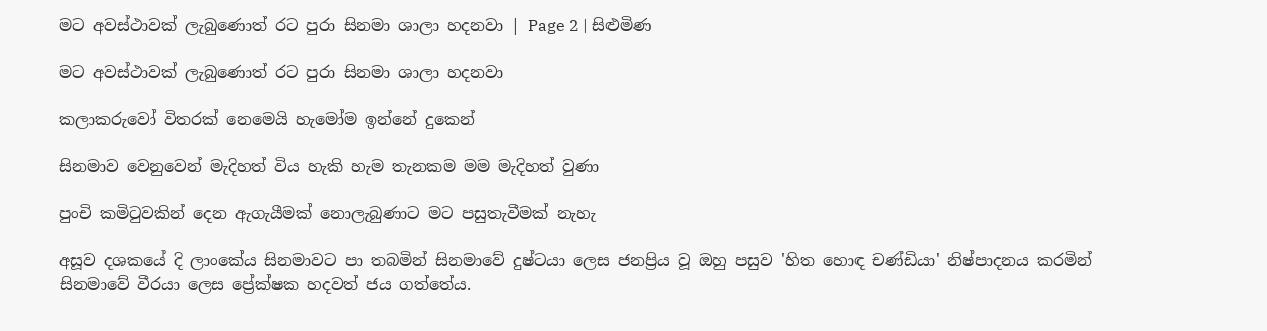මට අවස්ථාවක් ලැබුණොත් රට පුරා සිනමා ශාලා හදනවා | Page 2 | සිළුමිණ

මට අවස්ථාවක් ලැබුණොත් රට පුරා සිනමා ශාලා හදනවා

කලාකරුවෝ විතරක් නෙමෙයි හැමෝම ඉන්නේ දු‍කෙන්

සිනමාව වෙනුවෙන් මැදිහත් විය හැකි හැම තැනකම මම මැදිහත් වුණා

පුංචි කමිටුවකින් දෙන ඇගැයීමක් නොලැබුණාට මට පසුතැවීමක් නැහැ

අසූව දශකයේ දි ලාංකේය සිනමාවට පා තබමින් සිනමාවේ දුෂ්ටයා ලෙස ජනප්‍රිය වූ ඔහු පසුව 'හිත හොඳ චණ්ඩියා' නිෂ්පාදනය කරමින් සිනමාවේ වීරයා ලෙස ප්‍රේක්ෂක හදවත් ජය ගත්තේය.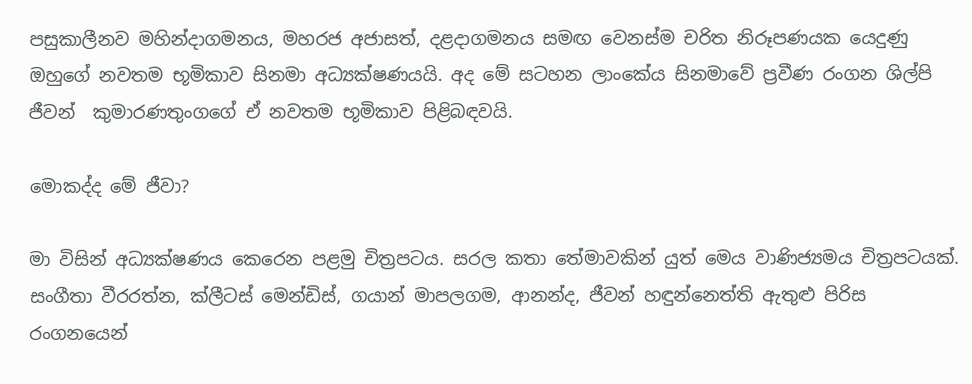පසුකාලීනව මහින්දාගමනය, මහරජ අජාසත්, දළදාගමනය සමඟ වෙනස්ම චරිත නිරූපණයක යෙදුණු ඔහුගේ ‍නවතම භූමිකාව සිනමා අධ්‍යක්ෂණයයි. අද මේ සටහන ලාංකේය සිනමාවේ ප්‍රවීණ රංගන ශිල්පි ජීවන්  කුමාරණතුංගගේ ඒ නවතම භූමිකාව පිළිබඳවයි.

මොකද්ද මේ ජීවා?

මා විසින් අධ්‍යක්ෂණය කෙරෙන පළමු චිත්‍රපටය. සරල කතා තේමාවකින් යුත් මෙය වාණිජ්‍යමය චිත්‍රපටයක්. සංගීතා වීරරත්න, ක්ලීටස් මෙන්ඩිස්, ගයාන් මාපලගම, ආනන්ද, ජීවන් හඳුන්නෙත්ති ඇතුළු පිරිස රංගනයෙන්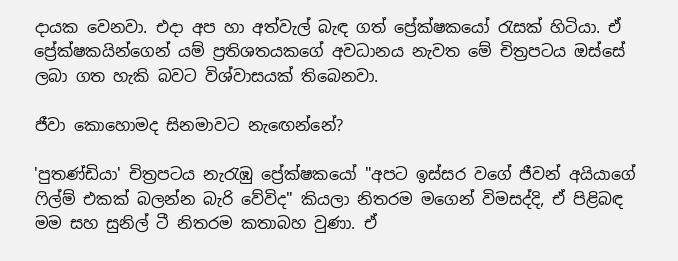දායක වෙනවා. එදා අප හා අත්වැල් බැඳ ගත් ප්‍රේක්ෂකයෝ රැසක් හිටියා. ඒ ප්‍රේක්ෂකයින්ගෙන් යම් ප්‍රතිශතයකගේ අවධානය නැවත මේ චිත්‍රපටය ඔස්සේ ලබා ගත හැකි බවට විශ්වාසයක් තිබෙනවා.

ජීවා කොහොමද සිනමාවට නැඟෙන්නේ?

'පුතණ්ඩියා' චිත්‍රපටය නැරැඹු ප්‍රේක්ෂකයෝ "අපට ඉස්සර වගේ ජීවන් අයියාගේ ෆිල්ම් එකක් බලන්න බැරි වේවිද" කියලා නිතරම මගෙන් විමසද්දි, ඒ පිළිබඳ මම සහ සුනිල් ටී නිතරම කතාබහ වුණා. ඒ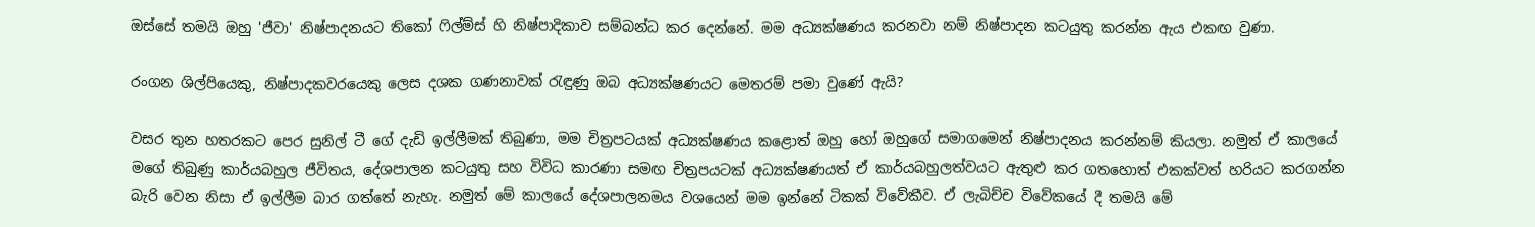ඔස්සේ තමයි ඔහු 'ජීවා' නිෂ්පාදනයට තිකෝ ෆිල්ම්ස් හි නිෂ්පාදිකාව සම්බන්ධ කර දෙන්නේ. මම අධ්‍යක්ෂණය කරනවා නම් නිෂ්පාදන කටයුතු කරන්න ඇය එකඟ වුණා.

රංගන ශිල්පියෙකු, නිෂ්පාදකවරයෙකු ලෙස දශක ගණනාවක් රැඳුණු ඔබ අධ්‍යක්ෂණයට මෙතරම් පමා වුණේ ඇයි?

වසර තුන හතරකට පෙර සුනිල් ටී ගේ දැඩි ඉල්ලීමක් තිබුණා, මම චිත්‍රපටයක් අධ්‍යක්ෂණය කළොත් ඔහු හෝ ඔහුගේ සමා‍ගමෙන් නිෂ්පාදනය කරන්නම් කියලා. නමුත් ඒ කාලයේ මගේ තිබුණු කාර්යබහුල ජීවිතය, දේශපාලන කටයුතු සහ විවිධ කාරණා සමඟ චිත්‍රපයටක් අධ්‍යක්ෂණයත් ඒ කාර්යබහුලත්වයට ඇතුළු කර ගතහොත් එකක්වත් හරියට කරගන්න බැරි වෙන නිසා ඒ ඉල්ලීම බාර ගත්තේ නැහැ. නමුත් මේ කාලයේ දේශපාලනමය වශයෙන් මම ඉන්නේ ටිකක් විවේකීව. ඒ ලැබිච්ච විවේකයේ දී තමයි මේ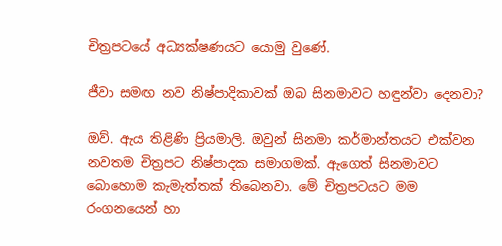චිත්‍රපටයේ අධ්‍යක්ෂණයට යොමු වුණේ.

ජීවා සමඟ නව නිෂ්පාදිකාවක් ඔබ සිනමාවට හඳුන්වා දෙනවා?

ඔව්. ඇය තිළිණි ප්‍රියමාලි. ඔවුන් සිනමා කර්මාන්තයට එක්වන නවතම චිත්‍රපට නිෂ්පාදක සමාගමක්. ඇගෙත් සිනමාවට බොහොම කැමැත්තක් තිබෙනවා. මේ චිත්‍රපටයට මම රංගනයෙන් හා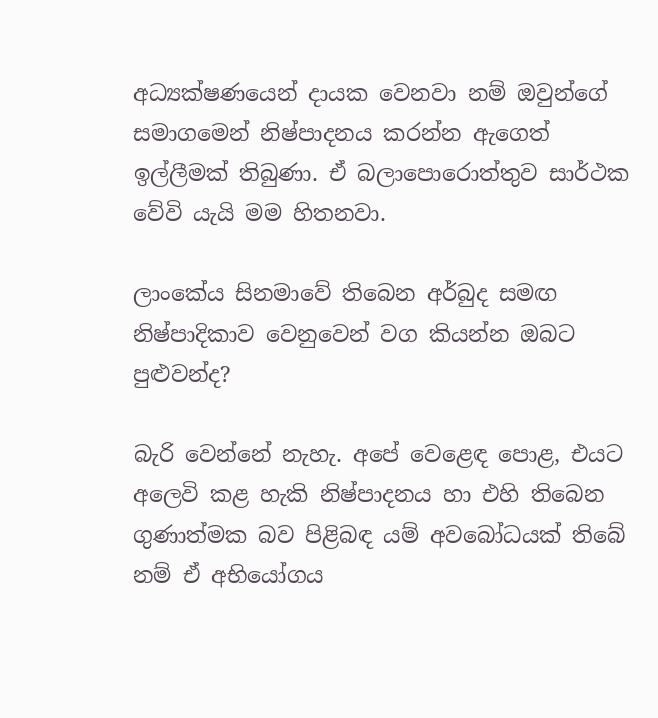අධ්‍යක්ෂණයෙන් දායක වෙනවා නම් ඔවුන්ගේ සමාගමෙන් නිෂ්පාදනය කරන්න ඇගෙත් ඉල්ලීමක් තිබුණා. ඒ බලාපොරොත්තුව සාර්ථක වේවි යැයි මම හිතනවා.

ලාංකේය සිනමාවේ තිබෙන අර්බුද සමඟ නිෂ්පාදිකාව වෙනුවෙන් වග කියන්න ඔබට පුළුවන්ද?

බැරි වෙන්නේ නැහැ. අපේ වෙළෙඳ පොළ, එයට අලෙවි කළ හැකි නිෂ්පාදනය හා එහි තිබෙන ගුණාත්මක බව පිළිබඳ යම් අවබෝධයක් තිබේ නම් ඒ අභියෝගය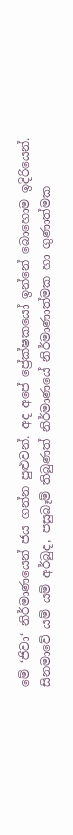මේ ‘ජිවා‘ නිර්මාණයෙන් ජය ගන්න පුළුවන්. අද අපේ ප්‍රේක්ෂකයෝ ඉන්නේ බොහොම ඉදිරියෙන්. සිනමාවේ යම් යම් අර්බුද, පසුබෑම් තිබුණත් නිර්මාණයේ නිර්මාණාත්මක හා ගුණාත්මක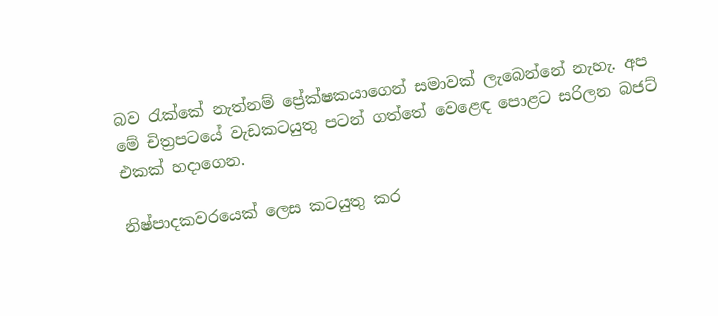බව රැක්කේ නැත්නම් ප්‍රේක්ෂකයාගෙන් සමාවක් ලැබෙන්නේ නැහැ. අප මේ චිත්‍රපටයේ වැඩකටයුතු පටන් ගත්තේ වෙළෙඳ පොළට සරිලන බජට් එකක් හදාගෙන.

නිෂ්පාදකවරයෙක් ලෙස කටයුතු කර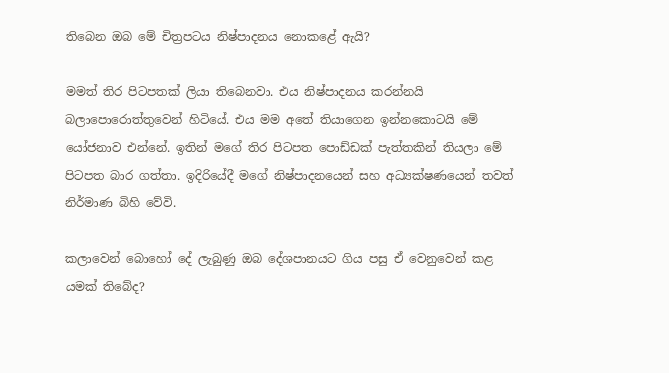තිබෙන ඔබ මේ චිත්‍රපටය නිෂ්පාදනය නොකළේ ඇයි?

මමත් තිර පිටපතක් ලියා තිබෙනවා. එය නිෂ්පාදනය කරන්නයි බලාපොරොත්තුවෙන් හිටියේ. එය මම අතේ තියාගෙන ඉන්නකොටයි මේ යෝජනාව එන්නේ. ඉතින් මගේ තිර පිටපත පොඩ්ඩක් පැත්තකින් තියලා මේ පිටපත බාර ගත්තා. ඉදිරියේදී මගේ නිෂ්පාදනයෙන් සහ අධ්‍යක්ෂණයෙන් තවත් නිර්මාණ බිහි වේවි.

කලාවෙන් බොහෝ දේ ලැබුණු ඔබ දේශපානයට ගිය පසු ඒ වෙනුවෙන් කළ යමක් තිබේද?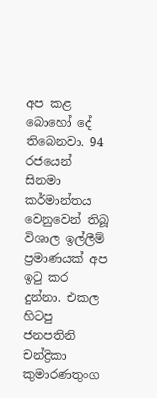අප කළ බොහෝ දේ තිබෙනවා. 94 රජයෙන් සිනමා කර්මාන්තය වෙනුවෙන් තිබූ විශාල ඉල්ලීම් ප්‍රමාණයක් අප ඉටු කර දුන්නා. එකල හිටපු ජනපතිනි චන්ද්‍රිකා කුමාරණතුංග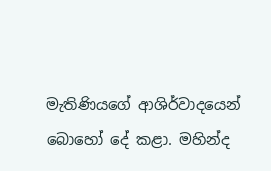මැතිණියගේ ආශිර්වාදයෙන් බොහෝ දේ කළා. මහින්ද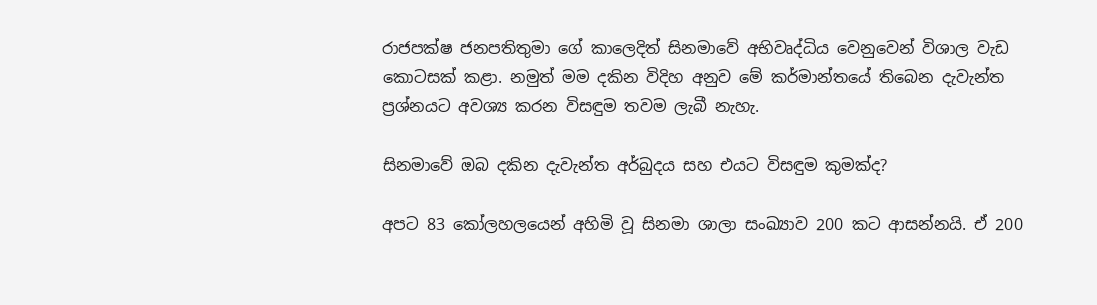රාජපක්ෂ ජනපතිතුමා ගේ කාලෙදිත් සිනමාවේ අභිවෘද්ධිය වෙනුවෙන් විශාල වැඩ කොටසක් කළා. නමුත් මම දකින විදිහ අනුව මේ කර්මාන්තයේ තිබෙන දැවැන්ත ප්‍රශ්නයට අවශ්‍ය කරන විසඳුම තවම ලැබී නැහැ.

සිනමාවේ ඔබ දකින දැවැන්ත අර්බුදය සහ එයට විසඳුම කුමක්ද?

අපට 83 කෝලහලයෙන් අහිමි වූ සිනමා ශාලා සංඛ්‍යාව 200 කට ආසන්නයි. ඒ 200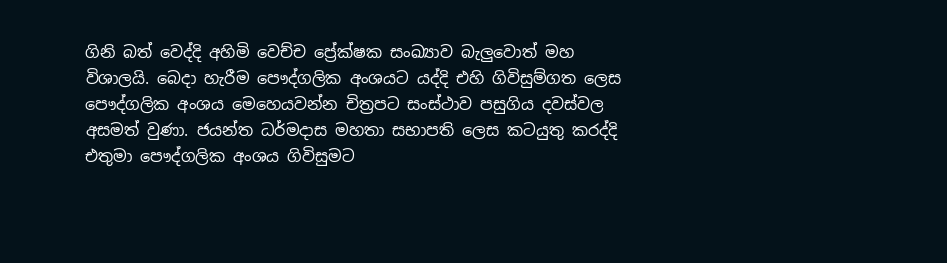ගිනි බත් වෙද්දි අහිමි වෙච්ච ප්‍රේක්ෂක සංඛ්‍යාව බැලුවොත් මහ විශාලයි. බෙදා හැරීම පෞද්ගලික අංශයට යද්දි එහි ගිවිසුම්ගත ලෙස පෞද්ගලික අංශය මෙහෙයවන්න චිත්‍රපට සංස්ථාව පසුගිය දවස්වල අසමත් වුණා. ජයන්ත ධර්මදාස මහතා සභාපති ලෙස කටයුතු කරද්දි එතුමා පෞද්ගලික අංශය ගිවිසුමට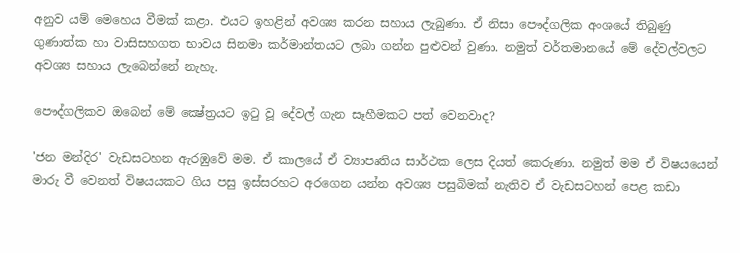අනුව යම් මෙහෙය වීමක් කළා. එයට ඉහළින් අවශ්‍ය කරන සහාය ලැබුණා. ඒ නිසා පෞද්ගලික අංශයේ තිබුණු ගුණාත්ක හා වාසිසහගත භාවය සිනමා කර්මාන්තයට ලබා ගන්න පුළුවන් වුණා. නමුත් වර්තමානයේ මේ දේවල්වලට අවශ්‍ය සහාය ‍ලැබෙන්නේ නැහැ.

පෞද්ගලිකව ඔබෙන් මේ ක්‍ෂේත්‍රයට ඉටු වූ දේවල් ගැන සෑහීමකට පත් වෙනවාද?

'ජන මන්දිර' වැඩසටහන ඇරඹුවේ මම. ඒ කාලයේ ඒ ව්‍යාපෘතිය සාර්ථක ලෙස දියත් කෙරුණා. නමුත් මම ඒ විෂයයෙන් මාරු වී වෙනත් විෂයයකට ගිය පසු ඉස්සරහට අරගෙන යන්න අවශ්‍ය පසුබිමක් නැතිව ඒ වැඩසටහන් පෙළ කඩා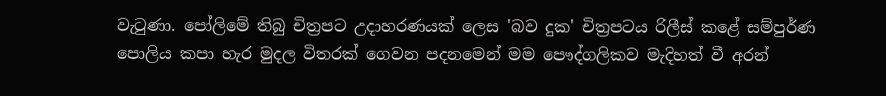වැටුණා. පෝලිමේ තිබු චිත්‍රපට උදාහරණයක් ලෙස 'බව දුක' චිත්‍රපටය රිලීස් කළේ සම්පුර්ණ පොලිය කපා හැර මුදල විතරක් ගෙවන පදනමෙන් මම පෞද්ගලිකව මැදිහත් වී අරන්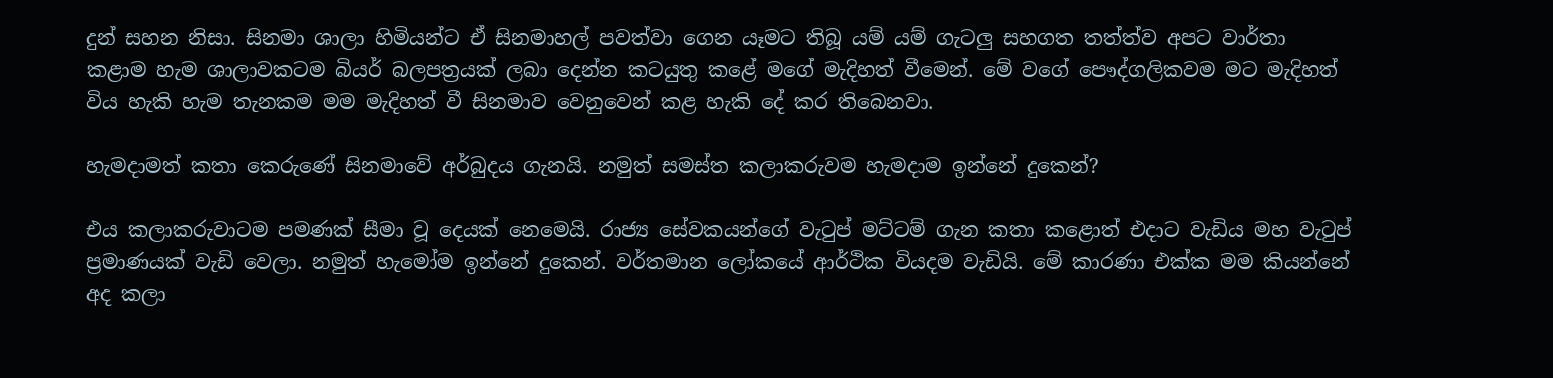දුන් සහන නිසා. සිනමා ශාලා හිමියන්ට ඒ සිනමාහල් පවත්වා ගෙන යෑමට තිබූ යම් යම් ගැටලු සහගත තත්ත්ව අපට වාර්තා කළාම හැම ශාලාවකටම බියර් බලපත්‍රයක් ලබා දෙන්න කටයුතු කළේ මගේ මැදිහත් වීමෙන්. මේ වගේ පෞද්ගලිකවම මට මැදිහත් විය හැකි හැම තැනකම මම මැදිහත් වී සිනමාව වෙනුවෙන් කළ හැකි දේ කර තිබෙනවා.

හැමදාමත් කතා කෙරුණේ සිනමාවේ අර්බුදය ගැනයි. නමුත් සමස්ත කලාකරුවම හැමදාම ඉන්නේ දුකෙන්?

එය කලාකරුවාටම පමණක් සීමා වූ දෙයක් නෙමෙයි. රාජ්‍ය සේවකයන්ගේ වැටුප් මට්ටම් ගැන කතා කළොත් එදාට වැඩිය මහ වැටුප් ප්‍රමාණයක් වැඩි වෙලා. නමුත් හැමෝම ඉන්නේ දුකෙන්. වර්තමාන ලෝකයේ ආර්ථික වියදම වැඩියි. මේ කාරණා එක්ක මම කියන්නේ අද කලා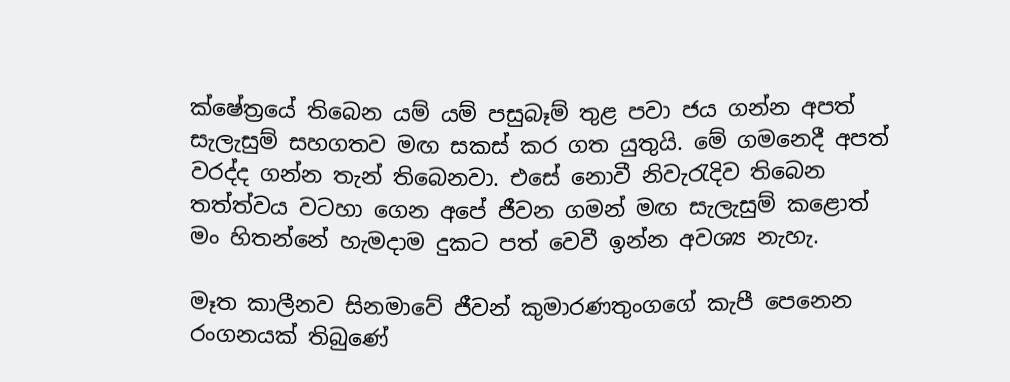ක්ෂේත්‍රයේ තිබෙන යම් යම් පසුබෑම් තුළ පවා ජය ගන්න අපත් සැලැසුම් සහගතව මඟ සකස් කර ගත යුතුයි. මේ ගමනෙදී අපත් වරද්ද ගන්න තැන් තිබෙනවා. එසේ නොවී නිවැරැදිව තිබෙන තත්ත්වය වටහා ගෙන අපේ ජීවන ගමන් මඟ සැලැසුම් කළොත් මං හිතන්නේ හැමදාම දුකට පත් වෙවී ඉන්න අවශ්‍ය නැහැ.

මෑත කාලීනව සිනමාවේ ජීවන් කුමාරණතුංගගේ කැපී පෙනෙන රංගනයක් තිබුණේ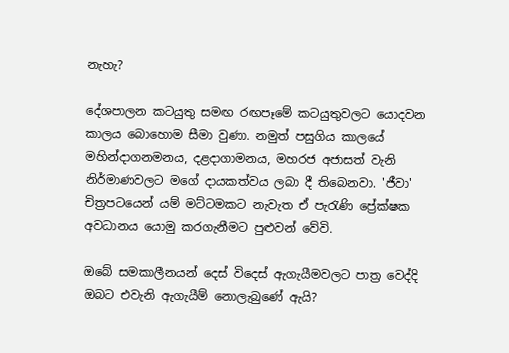නැහැ?

දේශපාලන කටයුතු සමඟ රඟපෑමේ කටයුතුවලට යොදවන කාලය බොහොම සීමා වුණා. නමුත් පසුගිය කාලයේ මහින්දාගනමනය, දළදාගාමනය, මහරජ අජාසත් වැනි නිර්මාණවලට මගේ දායකත්වය ලබා දී තිබෙනවා. 'ජීවා' චිත්‍රපටයෙන් යම් මට්ටමකට නැවැත ඒ පැරැණි ප්‍රේක්ෂක අවධානය යොමු කරගැනීමට පුළුවන් වේවි.

ඔබේ සමකාලීනයන් දෙස් විදෙස් ඇගැයීමවලට පාත්‍ර වෙද්දි ඔබට එවැනි ඇගැයීම් නොලැබුණේ ඇයි?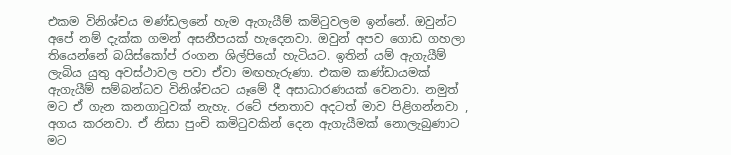එකම විනිශ්චය මණ්ඩලනේ හැම ඇගැයීම් කමිටුවලම ඉන්නේ. ඔවුන්ට අපේ නම් දැක්ක ගමන් අසනීපයක් හැදෙනවා. ඔවුන් අපව ගොඩ ගහලා තියෙන්නේ බයිස්කෝප් රංගන ශිල්පියෝ හැටියට. ඉතින් යම් ඇගැයීම් ලැබිය යුතු අවස්ථාවල පවා ඒවා මඟහැරුණා. එකම කණ්ඩායමක් ඇගැයීම් සම්බන්ධව විනිශ්චයට යෑමේ දී අසාධාරණයක් වෙනවා. නමුත් මට ඒ ගැන කනගාටුවක් නැහැ. රටේ ජනතාව අදටත් මාව පිළිගන්නවා , අගය කරනවා. ඒ නිසා පුංචි කමිටුවකින් දෙන ඇගැයීමක් නොලැබුණාට මට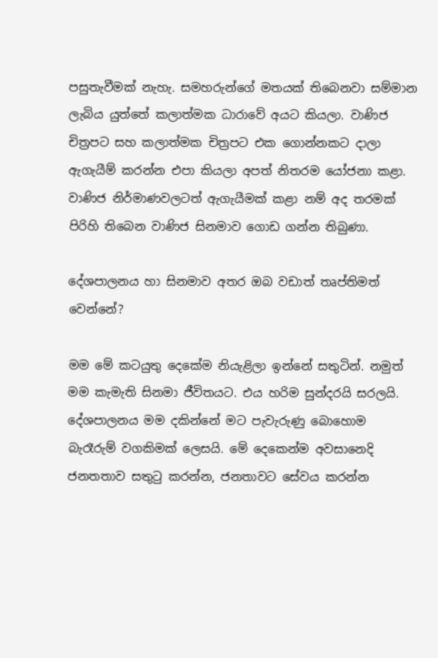පසුතැවීමක් නැහැ. සමහරුන්ගේ මතයක් තිබෙනවා සම්මාන ලැබිය යුත්තේ කලාත්මක ධාරාවේ අයට කියලා. වාණිජ චිත්‍රපට සහ කලාත්මක චිත්‍රපට එක ගොන්නකට දාලා ඇගැයීම් කරන්න එපා කියලා අපත් නිතරම යෝජනා කළා. වාණිජ නිර්මාණවලටත් ඇගැයීමක් කළා නම් අද තරමක් පිරිහි තිබෙන වාණිජ සිනමාව ගොඩ ගන්න තිබුණා.

දේශපාලනය හා සිනමාව අතර ඔබ වඩාත් තෘප්තිමත් වෙන්නේ?

මම මේ කටයුතු දෙකේම නියැළිලා ඉන්නේ සතුටින්. නමුත් මම කැමැති සිනමා ජීවිතයට. එය හරිම සුන්දරයි සරලයි. දේශපාලනය මම දකින්නේ මට පැවැරුණු බොහොම බැරෑරුම් වගකිමක් ලෙසයි. මේ දෙකෙන්ම අවසානෙදි ජනතතාව සතුටු කරන්න, ජනතාවට සේවය කරන්න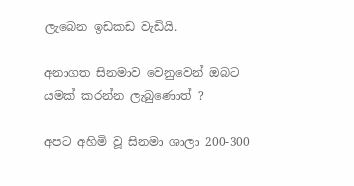ලැබෙන ඉඩකඩ වැඩියි.

අනාගත සිනමාව වෙනුවෙන් ඔබට යමක් කරන්න ලැබුණොත් ?

අපට අහිමි වූ සිනමා ශාලා 200-300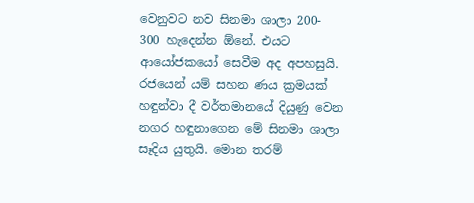වෙනුවට නව සිනමා ශාලා 200- 300 හැදෙන්න ඕනේ. එයට ආයෝජකයෝ සෙවීම අද අපහසුයි. රජයෙන් යම් සහන ණය ක්‍රමයක් හඳුන්වා දී වර්තමානයේ දියුණු වෙන නගර හඳුනාගෙන මේ සිනමා ශාලා සෑදිය යුතුයි. මොන තරම්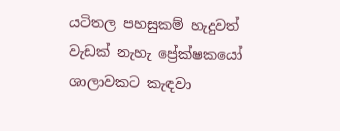යටිතල පහසුකම් හැදුවත් වැඩක් නැහැ ප්‍රේක්ෂකයෝ ශාලාවකට කැඳවා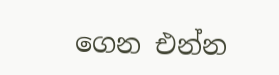ගෙන එන්න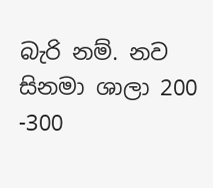බැරි නම්. නව සිනමා ශාලා 200 -300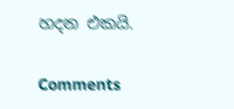හදන එකයි.

Comments